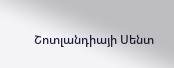Շոտլանդիայի Սենտ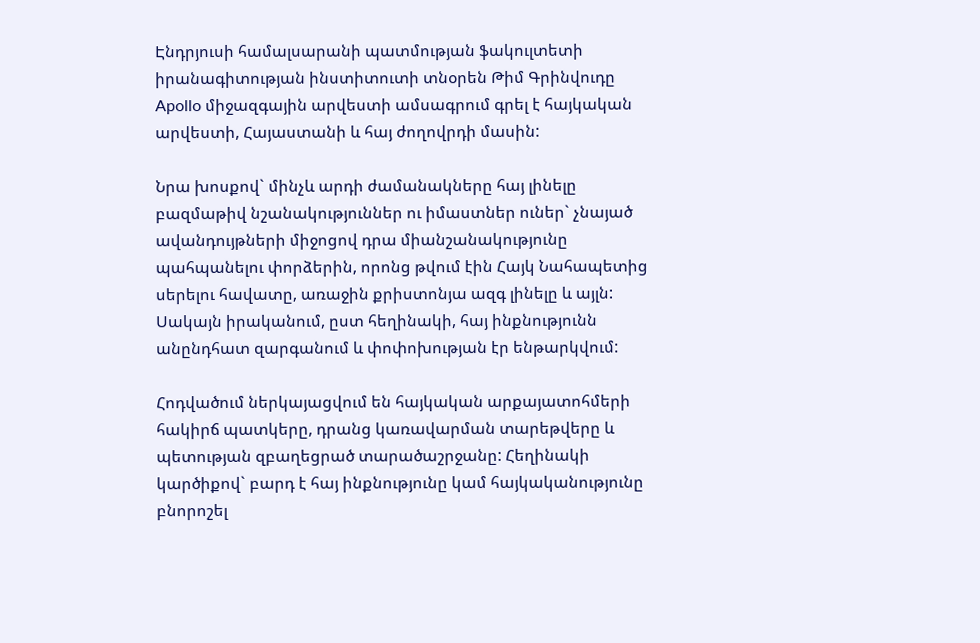Էնդրյուսի համալսարանի պատմության ֆակուլտետի իրանագիտության ինստիտուտի տնօրեն Թիմ Գրինվուդը Apollo միջազգային արվեստի ամսագրում գրել է հայկական արվեստի, Հայաստանի և հայ ժողովրդի մասին:

Նրա խոսքով` մինչև արդի ժամանակները հայ լինելը բազմաթիվ նշանակություններ ու իմաստներ ուներ` չնայած ավանդույթների միջոցով դրա միանշանակությունը պահպանելու փորձերին, որոնց թվում էին Հայկ Նահապետից սերելու հավատը, առաջին քրիստոնյա ազգ լինելը և այլն: Սակայն իրականում, ըստ հեղինակի, հայ ինքնությունն անընդհատ զարգանում և փոփոխության էր ենթարկվում:

Հոդվածում ներկայացվում են հայկական արքայատոհմերի հակիրճ պատկերը, դրանց կառավարման տարեթվերը և պետության զբաղեցրած տարածաշրջանը: Հեղինակի կարծիքով` բարդ է հայ ինքնությունը կամ հայկականությունը բնորոշել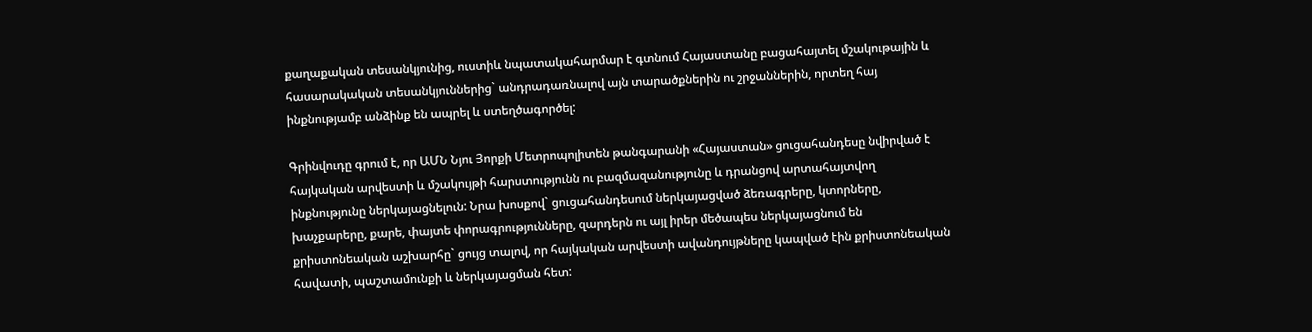քաղաքական տեսանկյունից, ուստիև նպատակահարմար է գտնում Հայաստանը բացահայտել մշակութային և հասարակական տեսանկյուններից` անդրադառնալով այն տարածքներին ու շրջաններին, որտեղ հայ ինքնությամբ անձինք են ապրել և ստեղծագործել:

Գրինվուդը գրում է, որ ԱՄՆ Նյու Յորքի Մետրոպոլիտեն թանգարանի «Հայաստան» ցուցահանդեսը նվիրված է հայկական արվեստի և մշակույթի հարստությունն ու բազմազանությունը և դրանցով արտահայտվող ինքնությունը ներկայացնելուն: Նրա խոսքով` ցուցահանդեսում ներկայացված ձեռագրերը, կտորները, խաչքարերը, քարե, փայտե փորագրությունները, զարդերն ու այլ իրեր մեծապես ներկայացնում են քրիստոնեական աշխարհը` ցույց տալով, որ հայկական արվեստի ավանդույթները կապված էին քրիստոնեական հավատի, պաշտամունքի և ներկայացման հետ: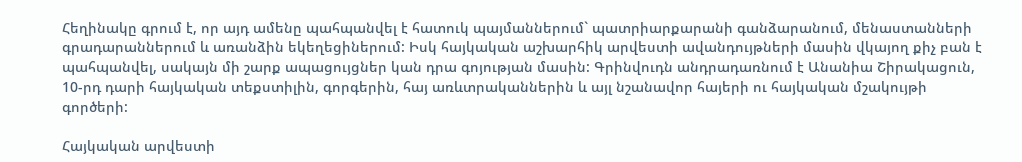Հեղինակը գրում է, որ այդ ամենը պահպանվել է հատուկ պայմաններում` պատրիարքարանի գանձարանում, մենաստանների գրադարաններում և առանձին եկեղեցիներում: Իսկ հայկական աշխարհիկ արվեստի ավանդույթների մասին վկայող քիչ բան է պահպանվել, սակայն մի շարք ապացույցներ կան դրա գոյության մասին: Գրինվուդն անդրադառնում է Անանիա Շիրակացուն, 10-րդ դարի հայկական տեքստիլին, գորգերին, հայ առևտրականներին և այլ նշանավոր հայերի ու հայկական մշակույթի գործերի:

Հայկական արվեստի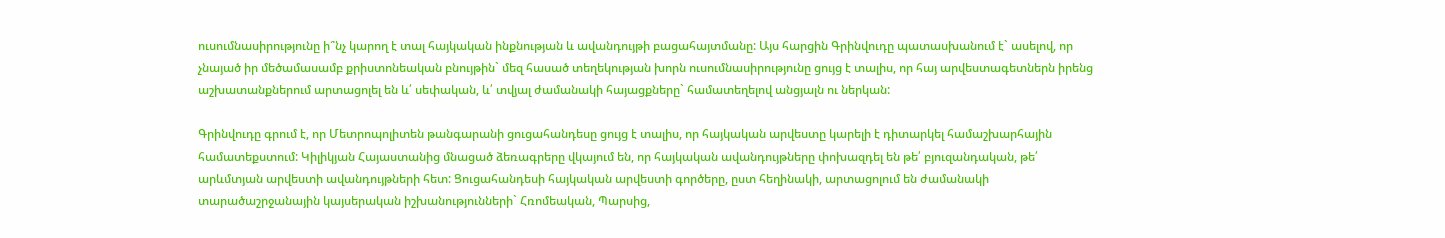ուսումնասիրությունը ի՞նչ կարող է տալ հայկական ինքնության և ավանդույթի բացահայտմանը: Այս հարցին Գրինվուդը պատասխանում է` ասելով, որ չնայած իր մեծամասամբ քրիստոնեական բնույթին` մեզ հասած տեղեկության խորն ուսումնասիրությունը ցույց է տալիս, որ հայ արվեստագետներն իրենց աշխատանքներում արտացոլել են և՛ սեփական, և՛ տվյալ ժամանակի հայացքները` համատեղելով անցյալն ու ներկան:

Գրինվուդը գրում է, որ Մետրոպոլիտեն թանգարանի ցուցահանդեսը ցույց է տալիս, որ հայկական արվեստը կարելի է դիտարկել համաշխարհային համատեքստում: Կիլիկյան Հայաստանից մնացած ձեռագրերը վկայում են, որ հայկական ավանդույթները փոխազդել են թե՛ բյուզանդական, թե՛ արևմտյան արվեստի ավանդույթների հետ: Ցուցահանդեսի հայկական արվեստի գործերը, ըստ հեղինակի, արտացոլում են ժամանակի տարածաշրջանային կայսերական իշխանությունների` Հռոմեական, Պարսից,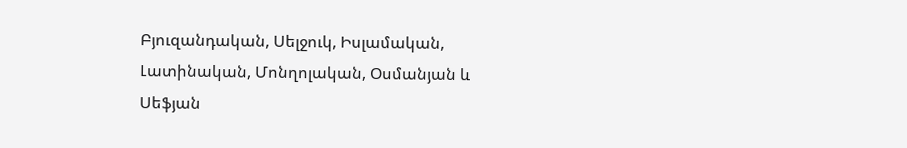Բյուզանդական, Սելջուկ, Իսլամական, Լատինական, Մոնղոլական, Օսմանյան և Սեֆյան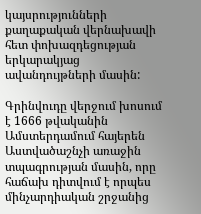կայսրությունների քաղաքական վերնախավի հետ փոխազդեցության երկարակյաց ավանդույթների մասին:

Գրինվուդը վերջում խոսում է 1666 թվականին Ամստերդամում հայերեն Աստվածաշնչի առաջին տպագրության մասին, որը հաճախ դիտվում է որպես մինչարդիական շրջանից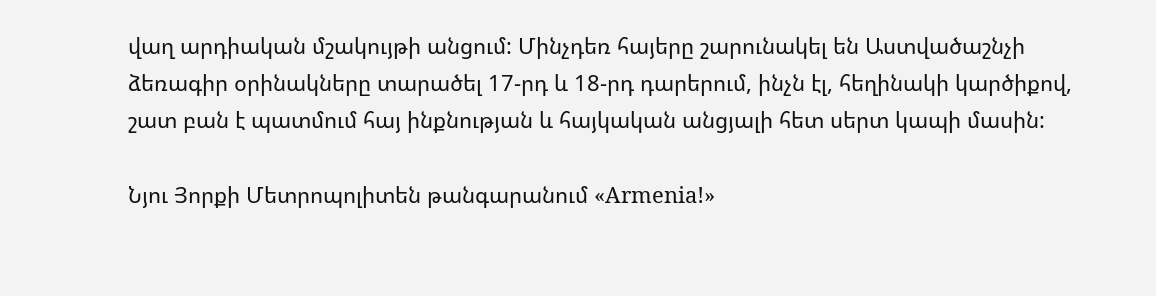վաղ արդիական մշակույթի անցում: Մինչդեռ հայերը շարունակել են Աստվածաշնչի ձեռագիր օրինակները տարածել 17-րդ և 18-րդ դարերում, ինչն էլ, հեղինակի կարծիքով, շատ բան է պատմում հայ ինքնության և հայկական անցյալի հետ սերտ կապի մասին:

Նյու Յորքի Մետրոպոլիտեն թանգարանում «Armenia!»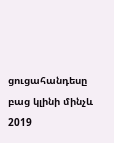ցուցահանդեսը բաց կլինի մինչև 2019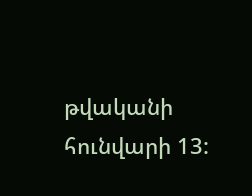թվականի հունվարի 13: